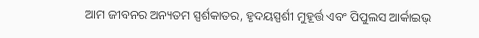ଆମ ଜୀବନର ଅନ୍ୟତମ ସ୍ପର୍ଶକାତର, ହୃଦୟସ୍ପର୍ଶୀ ମୁହୂର୍ତ୍ତ ଏବଂ ପିପୁଲସ ଆର୍କାଇଭ୍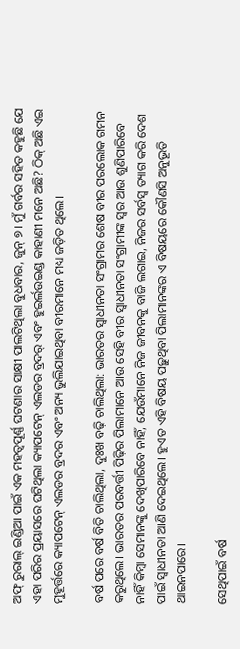ଅଫ୍ ରୁରାଲ୍ ଇଣ୍ଡିଆ ପାଇଁ ଏକ ମହତ୍ୱପୂର୍ଣ୍ଣ ଘଟଣାର ସାକ୍ଷୀ ପାଲଟିଥିଲା ବୁଧବାର, ଜୁନ୍ ୭। ମୁଁ ଗର୍ବର ସହିତ କହୁଛି ଯେ ଏହା ପରିର ପ୍ରୟାସରେ ଘଟିଥିଲା କ୍ୟାପଟେନ୍ ଏଲଡର ବ୍ରଦର୍ ଏବଂ ହୁଇର୍ଲଉଇଣ୍ଡ କାହାଣୀ ମନେ ଅଛି? ଠିକ୍ ଅଛି ଏଇ ମୁହୂର୍ତ୍ତରେ କ୍ୟାପଟେନ୍ ଏଲଡର ବ୍ରଦର ଏବଂ ଅନ୍ୟ ଭୁଲିଯାଇଥିବା ବୀରମାନେ ମଧ୍ୟ ଜଡ଼ିତ ଥିଲେ।

ବର୍ଷ ପରେ ବର୍ଷ ବିତି ଚାଲିଥିଲା, ଦୁଃଖ ବଢ଼ି ଚାଲିଥିଲା: ଭାରତର ସ୍ୱାଧୀନତା ସଂଗ୍ରାମର ଶେଷ ବୀର ପରଲୋକ ଗମନ କରୁଥିଲେ। ଭାରତର ପରବର୍ତ୍ତୀ ପିଢ଼ିର ପିଲାମାନେ ଆଉ ସେହି ବୀର ସ୍ୱାଧୀନତା ସଂଗ୍ରାମୀଙ୍କ ସ୍ୱର ଆଉ ଶୁଣିପାରିବେ ନାହିଁ କିମ୍ବା ସେମାନଙ୍କୁ ଦେଖିପାରିବେ ନାହିଁ, ଯେଉଁମାନେ ନିଜ ଜୀବନକୁ ବାଜି ଲଗାଇ, ନିଜର ସର୍ବସ୍ୱ ତ୍ୟାଗ କରି ଦେଶ ପାଇଁ ସ୍ୱାଧୀନତା ଆଣି ଦେଇଥିଲେ। ହୁଏତ ଏହି ବିଷୟ ପଢ଼ୁଥିବା ପିଲାମାନଙ୍କର ଏ ବିଷୟରେ କୌଣସି ଅନୁଭୂତି ଥାଇନପାରେ।

ସେଥିପାଇଁ ବର୍ଷ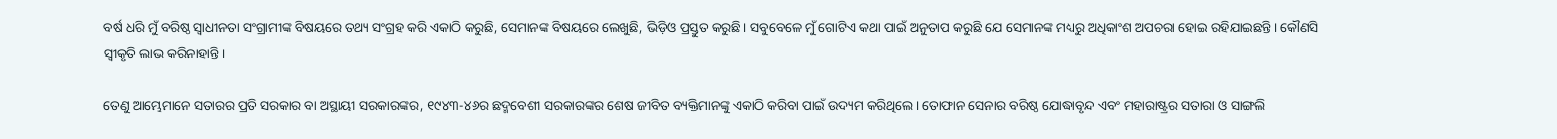ବର୍ଷ ଧରି ମୁଁ ବରିଷ୍ଠ ସ୍ୱାଧୀନତା ସଂଗ୍ରାମୀଙ୍କ ବିଷୟରେ ତଥ୍ୟ ସଂଗ୍ରହ କରି ଏକାଠି କରୁଛି, ସେମାନଙ୍କ ବିଷୟରେ ଲେଖୁଛି, ଭିଡ଼ିଓ ପ୍ରସ୍ତୁତ କରୁଛି। ସବୁବେଳେ ମୁଁ ଗୋଟିଏ କଥା ପାଇଁ ଅନୁତାପ କରୁଛି ଯେ ସେମାନଙ୍କ ମଧ୍ୟରୁ ଅଧିକାଂଶ ଅପଚରା ହୋଇ ରହିଯାଇଛନ୍ତି। କୌଣସି ସ୍ୱୀକୃତି ଲାଭ କରିନାହାନ୍ତି।

ତେଣୁ ଆମ୍ଭେମାନେ ସତାରର ପ୍ରତି ସରକାର ବା ଅସ୍ଥାୟୀ ସରକାରଙ୍କର, ୧୯୪୩-୪୬ର ଛଦ୍ମବେଶୀ ସରକାରଙ୍କର ଶେଷ ଜୀବିତ ବ୍ୟକ୍ତିମାନଙ୍କୁ ଏକାଠି କରିବା ପାଇଁ ଉଦ୍ୟମ କରିଥିଲେ। ତୋଫାନ ସେନାର ବରିଷ୍ଠ ଯୋଦ୍ଧାବୃନ୍ଦ ଏବଂ ମହାରାଷ୍ଟ୍ରର ସତାରା ଓ ସାଙ୍ଗଲି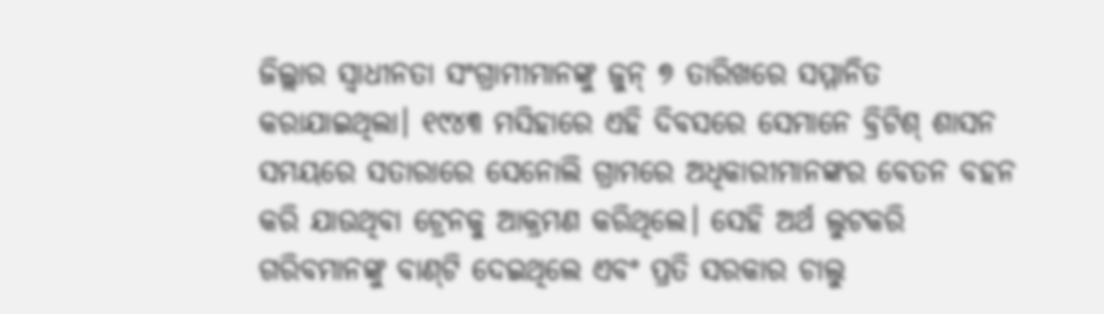ଜିଲ୍ଲାର ସ୍ୱାଧୀନତା ସଂଗ୍ରାମୀମାନଙ୍କୁ ଜୁନ୍ ୭ ତାରିଖରେ ସମ୍ମାନିତ କରାଯାଇଥିଲା। ୧୯୪୩ ମସିହାରେ ଏହି ଦିବସରେ ସେମାନେ ବ୍ରିଟିଶ୍ ଶାସନ ସମୟରେ ସତାରାରେ ସେନୋଲି ଗ୍ରାମରେ ଅଧିକାରୀମାନଙ୍କର ବେତନ ବହନ କରି ଯାଉଥିବା ଟ୍ରେନକୁ ଆକ୍ରମଣ କରିଥିଲେ। ସେହି ଅର୍ଥ ଲୁଟକରି ଗରିବମାନଙ୍କୁ ବାଣ୍‌ଟି ଦେଇଥିଲେ ଏବଂ ପ୍ରତି ସରକାର ଚାଲୁ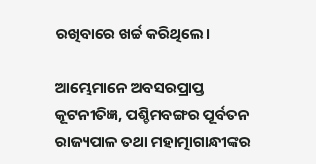ରଖିବାରେ ଖର୍ଚ୍ଚ କରିଥିଲେ।

ଆମ୍ଭେମାନେ ଅବସରପ୍ରାପ୍ତ କୂଟନୀତିଜ୍ଞ, ପଶ୍ଚିମବଙ୍ଗର ପୂର୍ବତନ ରାଜ୍ୟପାଳ ତଥା ମହାତ୍ମାଗାନ୍ଧୀଙ୍କର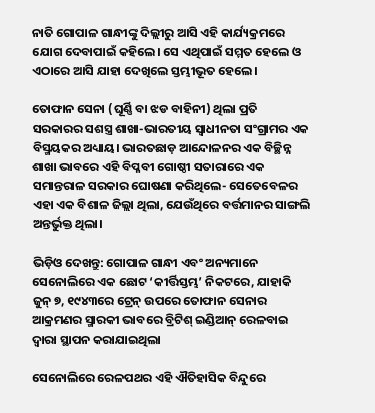ନାତି ଗୋପାଳ ଗାନ୍ଧୀଙ୍କୁ ଦିଲ୍ଲୀରୁ ଆସି ଏହି କାର୍ଯ୍ୟକ୍ରମରେ ଯୋଗ ଦେବାପାଇଁ କହିଲେ। ସେ ଏଥିପାଇଁ ସମ୍ମତ ହେଲେ ଓ ଏଠାରେ ଆସି ଯାହା ଦେଖିଲେ ସ୍ତମ୍ଭୀଭୂତ ହେଲେ।

ତୋଫାନ ସେନା (ଘୂର୍ଣ୍ଣି ବା ଝଡ ବାହିନୀ) ଥିଲା ପ୍ରତି ସରକାରର ସଶସ୍ତ୍ର ଶାଖା-ଭାରତୀୟ ସ୍ୱାଧୀନତା ସଂଗ୍ରାମର ଏକ ବିସ୍ମୟକର ଅଧ୍ୟାୟ। ଭାରତଛାଡ଼ ଆନ୍ଦୋଳନର ଏକ ବିଚ୍ଛିନ୍ନ ଶାଖା ଭାବରେ ଏହି ବିପ୍ଳବୀ ଗୋଷ୍ଠୀ ସତାରାରେ ଏକ ସମାନ୍ତରାଳ ସରକାର ଘୋଷଣା କରିଥିଲେ- ସେତେବେଳର ଏହା ଏକ ବିଶାଳ ଜିଲ୍ଲା ଥିଲା, ଯେଉଁଥିରେ ବର୍ତ୍ତମାନର ସାଙ୍ଗଲି ଅନ୍ତର୍ଭୁକ୍ତ ଥିଲା।

ଭିଡ଼ିଓ ଦେଖନ୍ତୁ: ଗୋପାଳ ଗାନ୍ଧୀ ଏବଂ ଅନ୍ୟମାନେ ସେନୋଲିରେ ଏକ ଛୋଟ ‘କୀର୍ତ୍ତିସ୍ତମ୍ଭ’ ନିକଟରେ, ଯାହାକି ଜୁନ୍ ୭, ୧୯୪୩ରେ ଟ୍ରେନ୍ ଉପରେ ତୋଫାନ ସେନାର ଆକ୍ରମଣର ସ୍ମାରକୀ ଭାବରେ ବ୍ରିଟିଶ୍ ଇଣ୍ଡିଆନ୍ ରେଳବାଇ ଦ୍ୱାରା ସ୍ଥାପନ କରାଯାଇଥିଲା

ସେନୋଲିରେ ରେଳପଥର ଏହି ଐତିହାସିକ ବିନ୍ଦୁରେ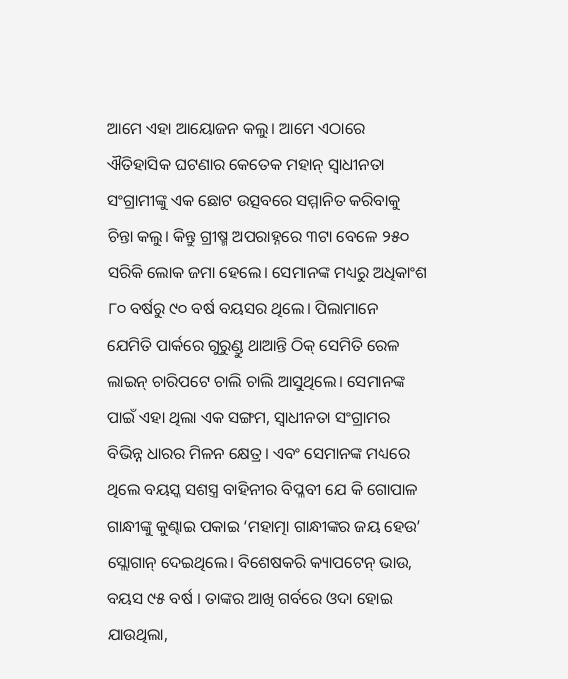ଆମେ ଏହା ଆୟୋଜନ କଲୁ। ଆମେ ଏଠାରେ ଐତିହାସିକ ଘଟଣାର କେତେକ ମହାନ୍ ସ୍ୱାଧୀନତା ସଂଗ୍ରାମୀଙ୍କୁ ଏକ ଛୋଟ ଉତ୍ସବରେ ସମ୍ମାନିତ କରିବାକୁ ଚିନ୍ତା କଲୁ। କିନ୍ତୁ ଗ୍ରୀଷ୍ମ ଅପରାହ୍ନରେ ୩ଟା ବେଳେ ୨୫୦ ସରିକି ଲୋକ ଜମା ହେଲେ। ସେମାନଙ୍କ ମଧ୍ୟରୁ ଅଧିକାଂଶ ୮୦ ବର୍ଷରୁ ୯୦ ବର୍ଷ ବୟସର ଥିଲେ। ପିଲାମାନେ ଯେମିତି ପାର୍କରେ ଗୁରୁଣ୍ଡୁ ଥାଆନ୍ତି ଠିକ୍ ସେମିତି ରେଳ ଲାଇନ୍ ଚାରିପଟେ ଚାଲି ଚାଲି ଆସୁଥିଲେ। ସେମାନଙ୍କ ପାଇଁ ଏହା ଥିଲା ଏକ ସଙ୍ଗମ, ସ୍ୱାଧୀନତା ସଂଗ୍ରାମର ବିଭିନ୍ନ ଧାରର ମିଳନ କ୍ଷେତ୍ର। ଏବଂ ସେମାନଙ୍କ ମଧ୍ୟରେ ଥିଲେ ବୟସ୍କ ସଶସ୍ତ୍ର ବାହିନୀର ବିପ୍ଳବୀ ଯେ କି ଗୋପାଳ ଗାନ୍ଧୀଙ୍କୁ କୁଣ୍ଢାଇ ପକାଇ ‘ମହାତ୍ମା ଗାନ୍ଧୀଙ୍କର ଜୟ ହେଉ’ ସ୍ଲୋଗାନ୍ ଦେଇଥିଲେ। ବିଶେଷକରି କ୍ୟାପଟେନ୍ ଭାଉ, ବୟସ ୯୫ ବର୍ଷ । ତାଙ୍କର ଆଖି ଗର୍ବରେ ଓଦା ହୋଇ ଯାଉଥିଲା,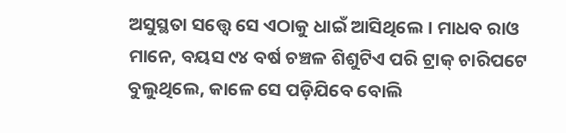ଅସୁସ୍ଥତା ସତ୍ତ୍ୱେ ସେ ଏଠାକୁ ଧାଇଁ ଆସିଥିଲେ। ମାଧବ ରାଓ ମାନେ, ବୟସ ୯୪ ବର୍ଷ ଚଞ୍ଚଳ ଶିଶୁଟିଏ ପରି ଟ୍ରାକ୍ ଚାରିପଟେ ବୁଲୁଥିଲେ, କାଳେ ସେ ପଡ଼ିଯିବେ ବୋଲି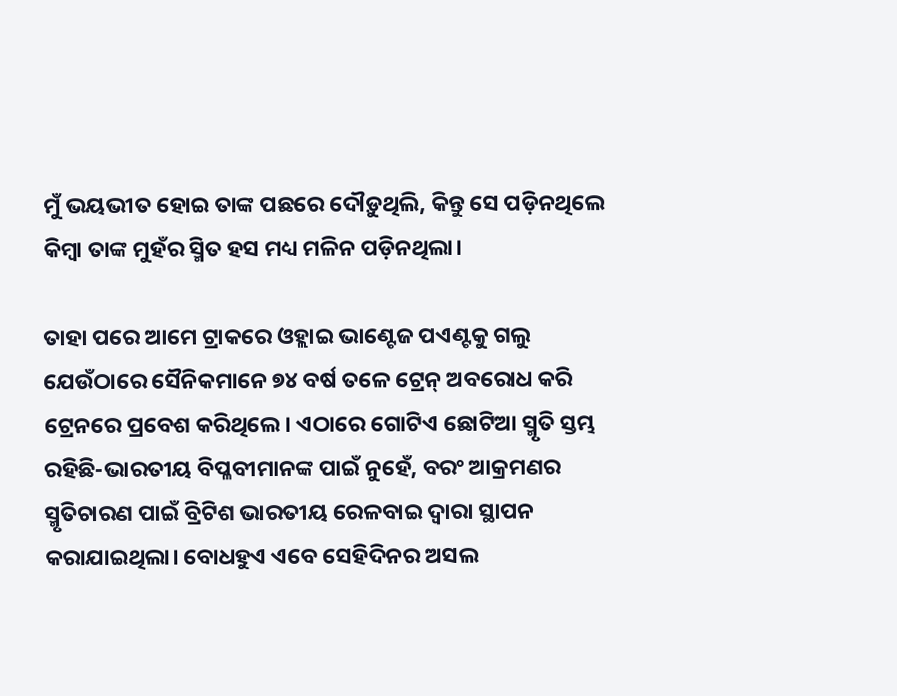ମୁଁ ଭୟଭୀତ ହୋଇ ତାଙ୍କ ପଛରେ ଦୌଡ଼ୁଥିଲି, କିନ୍ତୁ ସେ ପଡ଼ିନଥିଲେ କିମ୍ବା ତାଙ୍କ ମୁହଁର ସ୍ମିତ ହସ ମଧ୍ୟ ମଳିନ ପଡ଼ିନଥିଲା।

ତାହା ପରେ ଆମେ ଟ୍ରାକରେ ଓହ୍ଲାଇ ଭାଣ୍ଟେଜ ପଏଣ୍ଟକୁ ଗଲୁ ଯେଉଁଠାରେ ସୈନିକମାନେ ୭୪ ବର୍ଷ ତଳେ ଟ୍ରେନ୍ ଅବରୋଧ କରି ଟ୍ରେନରେ ପ୍ରବେଶ କରିଥିଲେ। ଏଠାରେ ଗୋଟିଏ ଛୋଟିଆ ସ୍ମୃତି ସ୍ତମ୍ଭ ରହିଛି-ଭାରତୀୟ ବିପ୍ଳବୀମାନଙ୍କ ପାଇଁ ନୁହେଁ, ବରଂ ଆକ୍ରମଣର ସ୍ମୃତିଚାରଣ ପାଇଁ ବ୍ରିଟିଶ ଭାରତୀୟ ରେଳବାଇ ଦ୍ୱାରା ସ୍ଥାପନ କରାଯାଇଥିଲା। ବୋଧହୁଏ ଏବେ ସେହିଦିନର ଅସଲ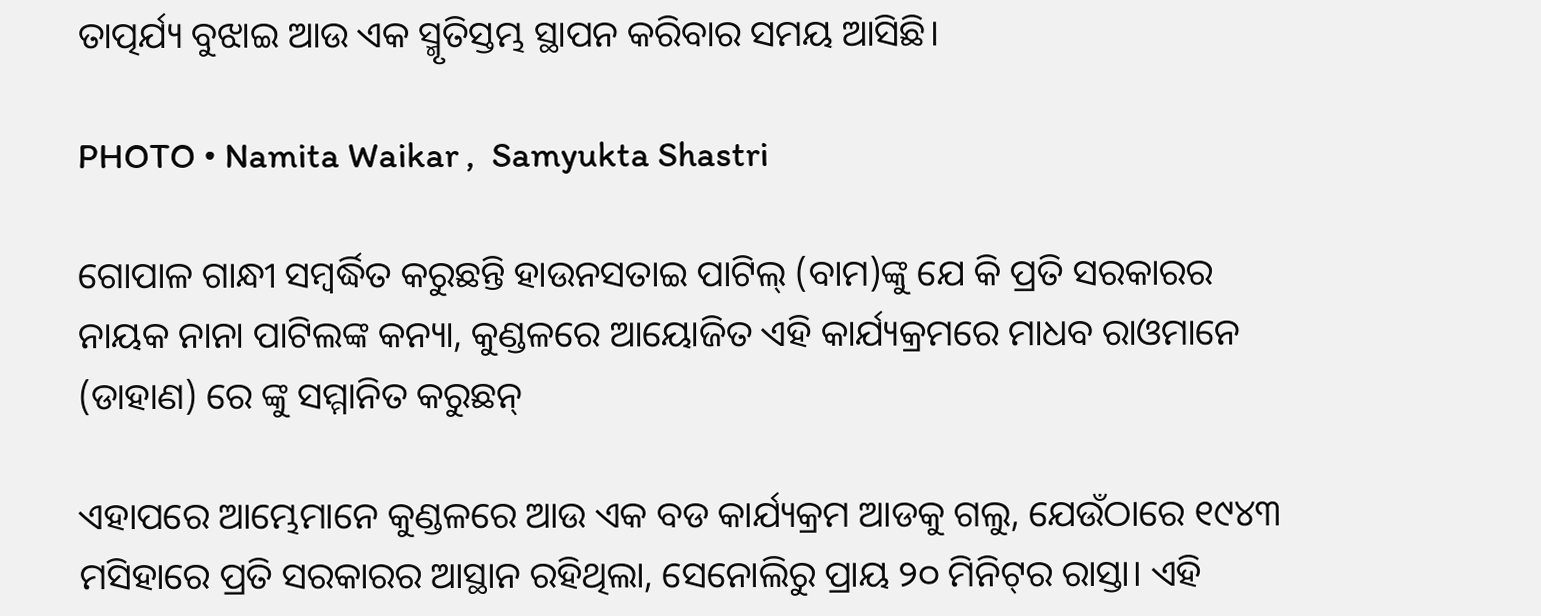ତାତ୍ପର୍ଯ୍ୟ ବୁଝାଇ ଆଉ ଏକ ସ୍ମୃତିସ୍ତମ୍ଭ ସ୍ଥାପନ କରିବାର ସମୟ ଆସିଛି।

PHOTO • Namita Waikar ,  Samyukta Shastri

ଗୋପାଳ ଗାନ୍ଧୀ ସମ୍ବର୍ଦ୍ଧିତ କରୁଛନ୍ତି ହାଉନସତାଇ ପାଟିଲ୍ (ବାମ)ଙ୍କୁ ଯେ କି ପ୍ରତି ସରକାରର ନାୟକ ନାନା ପାଟିଲଙ୍କ କନ୍ୟା, କୁଣ୍ଡଳରେ ଆୟୋଜିତ ଏହି କାର୍ଯ୍ୟକ୍ରମରେ ମାଧବ ରାଓମାନେ (ଡାହାଣ) ରେ ଙ୍କୁ ସମ୍ମାନିତ କରୁଛନ୍

ଏହାପରେ ଆମ୍ଭେମାନେ କୁଣ୍ଡଳରେ ଆଉ ଏକ ବଡ କାର୍ଯ୍ୟକ୍ରମ ଆଡକୁ ଗଲୁ, ଯେଉଁଠାରେ ୧୯୪୩ ମସିହାରେ ପ୍ରତି ସରକାରର ଆସ୍ଥାନ ରହିଥିଲା, ସେନୋଲିରୁ ପ୍ରାୟ ୨୦ ମିନିଟ୍‌ର ରାସ୍ତା। ଏହି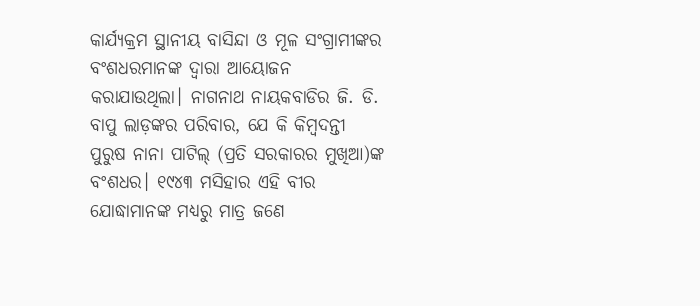କାର୍ଯ୍ୟକ୍ରମ ସ୍ଥାନୀୟ ବାସିନ୍ଦା ଓ ମୂଳ ସଂଗ୍ରାମୀଙ୍କର ବଂଶଧରମାନଙ୍କ ଦ୍ୱାରା ଆୟୋଜନ କରାଯାଉଥିଲା। ନାଗନାଥ ନାୟକବାଡିର ଜି. ଡି. ବାପୁ ଲାଡ଼ଙ୍କର ପରିବାର, ଯେ କି କିମ୍ବଦନ୍ତୀ ପୁରୁଷ ନାନା ପାଟିଲ୍ (ପ୍ରତି ସରକାରର ମୁଖିଆ)ଙ୍କ ବଂଶଧର। ୧୯୪୩ ମସିହାର ଏହି ବୀର ଯୋଦ୍ଧାମାନଙ୍କ ମଧ୍ୟରୁ ମାତ୍ର ଜଣେ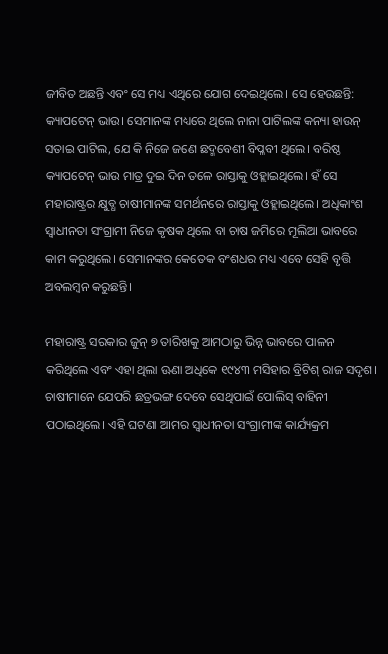ଜୀବିତ ଅଛନ୍ତି ଏବଂ ସେ ମଧ୍ୟ ଏଥିରେ ଯୋଗ ଦେଇଥିଲେ। ସେ ହେଉଛନ୍ତି: କ୍ୟାପଟେନ୍ ଭାଉ। ସେମାନଙ୍କ ମଧ୍ୟରେ ଥିଲେ ନାନା ପାଟିଲଙ୍କ କନ୍ୟା ହାଉନ୍ ସତାଇ ପାଟିଲ, ଯେ କି ନିଜେ ଜଣେ ଛଦ୍ମବେଶୀ ବିପ୍ଳବୀ ଥିଲେ। ବରିଷ୍ଠ କ୍ୟାପଟେନ୍ ଭାଉ ମାତ୍ର ଦୁଇ ଦିନ ତଳେ ରାସ୍ତାକୁ ଓହ୍ଲାଇଥିଲେ। ହଁ ସେ ମହାରାଷ୍ଟ୍ରର କ୍ଷୁବ୍ଧ ଚାଷୀମାନଙ୍କ ସମର୍ଥନରେ ରାସ୍ତାକୁ ଓହ୍ଲାଇଥିଲେ। ଅଧିକାଂଶ ସ୍ୱାଧୀନତା ସଂଗ୍ରାମୀ ନିଜେ କୃଷକ ଥିଲେ ବା ଚାଷ ଜମିରେ ମୂଲିଆ ଭାବରେ କାମ କରୁଥିଲେ। ସେମାନଙ୍କର କେତେକ ବଂଶଧର ମଧ୍ୟ ଏବେ ସେହି ବୃତ୍ତି ଅବଲମ୍ବନ କରୁଛନ୍ତି।

ମହାରାଷ୍ଟ୍ର ସରକାର ଜୁନ୍ ୭ ତାରିଖକୁ ଆମଠାରୁ ଭିନ୍ନ ଭାବରେ ପାଳନ କରିଥିଲେ ଏବଂ ଏହା ଥିଲା ଊଣା ଅଧିକେ ୧୯୪୩ ମସିହାର ବ୍ରିଟିଶ୍ ରାଜ ସଦୃଶ। ଚାଷୀମାନେ ଯେପରି ଛତ୍ରଭଙ୍ଗ ଦେବେ ସେଥିପାଇଁ ପୋଲିସ୍ ବାହିନୀ ପଠାଇଥିଲେ। ଏହି ଘଟଣା ଆମର ସ୍ୱାଧୀନତା ସଂଗ୍ରାମୀଙ୍କ କାର୍ଯ୍ୟକ୍ରମ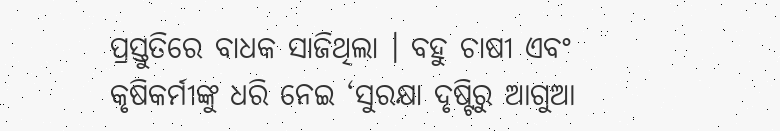ପ୍ରସ୍ତୁତିରେ ବାଧକ ସାଜିଥିଲା । ବହୁ ଚାଷୀ ଏବଂ କୃଷିକର୍ମୀଙ୍କୁ ଧରି ନେଇ ‘ସୁରକ୍ଷା ଦୃଷ୍ଟିରୁ ଆଗୁଆ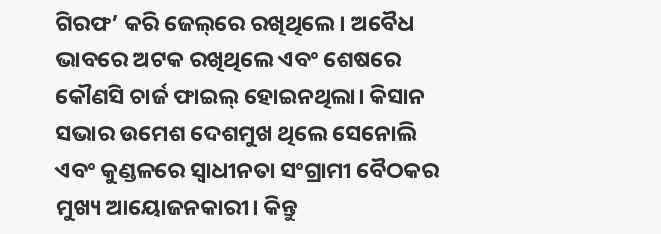ଗିରଫ’ କରି ଜେଲ୍‌ରେ ରଖିଥିଲେ। ଅବୈଧ ଭାବରେ ଅଟକ ରଖିଥିଲେ ଏବଂ ଶେଷରେ କୌଣସି ଚାର୍ଜ ଫାଇଲ୍ ହୋଇନଥିଲା। କିସାନ ସଭାର ଉମେଶ ଦେଶମୁଖ ଥିଲେ ସେନୋଲି ଏବଂ କୁଣ୍ଡଳରେ ସ୍ୱାଧୀନତା ସଂଗ୍ରାମୀ ବୈଠକର ମୁଖ୍ୟ ଆୟୋଜନକାରୀ। କିନ୍ତୁ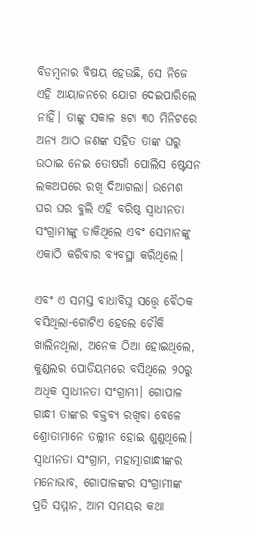ବିଡମ୍ବନାର ବିଷୟ ହେଉଛି, ସେ ନିଜେ ଏହି ଆୟାଜନରେ ଯୋଗ ଦେଇପାରିଲେ ନାହିଁ। ତାଙ୍କୁ ସକାଳ ୫ଟା ୩୦ ମିନିଟରେ ଅନ୍ୟ ଆଠ ଜଣଙ୍କ ସହିତ ତାଙ୍କ ଘରୁ ଉଠାଇ ନେଇ ତୋଷଗାଁ ପୋଲିସ ଷ୍ଟେସନ ଲକଅପରେ ରଖି ଦିଆଗଲା। ଉମେଶ ଘର ଘର ବୁଲି ଏହି ବରିଷ୍ଠ ସ୍ୱାଧୀନତା ସଂଗ୍ରାମୀଙ୍କୁ ଡାକିଥିଲେ ଏବଂ ସେମାନଙ୍କୁ ଏକାଠି କରିବାର ବ୍ୟବସ୍ଥା କରିଥିଲେ।

ଏବଂ ଏ ସମସ୍ତ ବାଧାବିଘ୍ନ ସତ୍ତ୍ୱେ ବୈଠକ ବସିଥିଲା-ଗୋଟିଏ ହେଲେ ଚୌକି ଖାଲିନଥିଲା, ଅନେକ ଠିଆ ହୋଇଥିଲେ, କୁଣ୍ଡଲର ପୋଡିୟମରେ ବସିଥିଲେ ୨୦ରୁ ଅଧିକ ସ୍ୱାଧୀନତା ସଂଗ୍ରାମୀ। ଗୋପାଳ ଗାନ୍ଧୀ ତାଙ୍କର ବକ୍ତବ୍ୟ ରଖିବା ବେଳେ ଶ୍ରୋତାମାନେ ତଲ୍ଲୀନ ହୋଇ ଶୁଣୁଥିଲେ। ସ୍ୱାଧୀନତା ସଂଗ୍ରାମ, ମହାତ୍ମାଗାନ୍ଧୀଙ୍କର ମନୋଭାବ, ଗୋପାଳଙ୍କର ସଂଗ୍ରାମୀଙ୍କ ପ୍ରତି ସମ୍ମାନ, ଆମ ସମୟର କଥା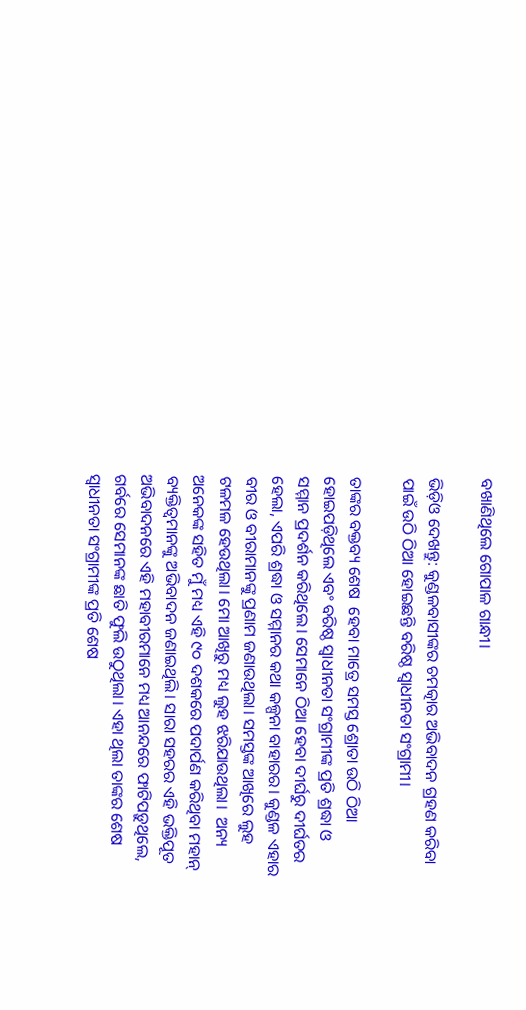ବଖାଣିଥିଲେ ଗୋପାଳ ଗାନ୍ଧୀ।

ଭିଡ଼ିଓ ଦେଖନ୍ତୁ: କୁଣ୍ଡଳବାସୀଙ୍କର ଚମତ୍କାର ଅଭିବାଦନ ଗ୍ରହଣ କରିବା ପାଇଁ ଉଠି ଠିଆ ହୋଇଛନ୍ତି ବରିଷ୍ଠ ସ୍ୱାଧୀନତା ସଂଗ୍ରାମୀ।

ତାଙ୍କର ବକ୍ତବ୍ୟ ଶେଷ  ହେବା ମାତ୍ରେ ସମସ୍ତ ଶ୍ରୋତା ଉଠି ଠିଆ ହୋଇପଡ଼ିଥିଲେ ଏବଂ ବରିଷ୍ଠ ସ୍ୱାଧୀନତା ସଂଗ୍ରାମୀଙ୍କ ପ୍ରତି ଶ୍ରଦ୍ଧା ଓ ସମ୍ମାନ ପ୍ରଦର୍ଶନ କରିଥିଲେ। ସେମାନେ ଠିଆ ହେବା ଦୀର୍ଘରୁ ଦୀର୍ଘତର ହେଲା, ଏପରି ଶ୍ରଦ୍ଧା ଓ ସମ୍ମାନର କଥା କଳ୍ପନା ବାହାରର। କୁଣ୍ଡଳ ଏହାର ବୀର ଓ ବୀରାମାନଙ୍କୁ ପ୍ରଣାମ ଜଣାଉଥିଲା। ସମସ୍ତଙ୍କ ଆଖିରେ ଲୁହ ଟଳମଳ ହେଉଥିଲା। ମୋ ଆଖିରୁ ମଧ୍ୟ ଲୁହ ଝରିଯାଉଥିଲା।  ଅନ୍ୟ ଅନେକଙ୍କ ସହିତ ମୁଁ ମଧ୍ୟ ଏହି ୯୦ ଦଶକରେ ପଦାର୍ପଣ କରିଥିବା ମହାନ୍ ବ୍ୟକ୍ତିତ୍ୱମାନଙ୍କୁ ଅଭିବାଦନ ଜଣାଇଥିଲି। ସାରା ସହରର ଏହି ଭକ୍ତିପୂତ ଅଭିବାଦନରେ ଏହି ମହାବୀରମାନେ ମଧ୍ୟ ଆନନ୍ଦରେ ଫାଟିପଡ଼ୁଥିଲେ, ଗର୍ବରେ ସେମାନଙ୍କ ଛାତି ଫୁଲି ଉଠୁଥିଲା। ଏହା ଥିଲା ତାଙ୍କର ଶେଷ ସ୍ୱାଧୀନତା ସଂଗ୍ରାମୀଙ୍କ ପ୍ରତି ଶେଷ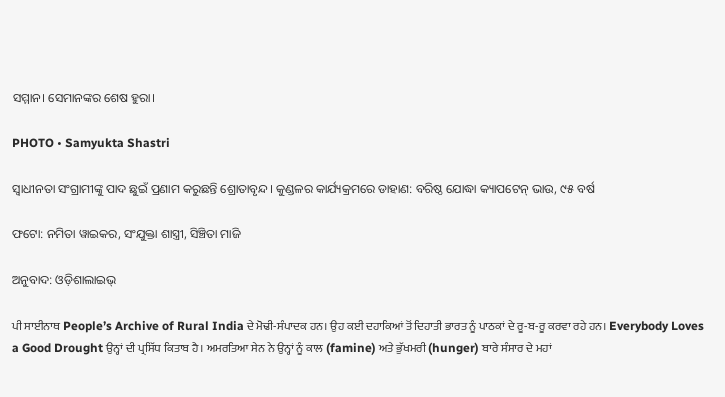ସମ୍ମାନ। ସେମାନଙ୍କର ଶେଷ ହୁରା।

PHOTO • Samyukta Shastri

ସ୍ୱାଧୀନତା ସଂଗ୍ରାମୀଙ୍କୁ ପାଦ ଛୁଇଁ ପ୍ରଣାମ କରୁଛନ୍ତି ଶ୍ରୋତାବୃନ୍ଦ। କୁଣ୍ଡଳର କାର୍ଯ୍ୟକ୍ରମରେ ଡାହାଣ: ବରିଷ୍ଠ ଯୋଦ୍ଧା କ୍ୟାପଟେନ୍ ଭାଉ, ୯୫ ବର୍ଷ

ଫଟୋ: ନମିତା ୱାଇକର, ସଂଯୁକ୍ତା ଶାସ୍ତ୍ରୀ, ସିଞ୍ଚିତା ମାଜି

ଅନୁବାଦ: ଓଡ଼ିଶାଲାଇଭ୍‍

ਪੀ ਸਾਈਨਾਥ People’s Archive of Rural India ਦੇ ਮੋਢੀ-ਸੰਪਾਦਕ ਹਨ। ਉਹ ਕਈ ਦਹਾਕਿਆਂ ਤੋਂ ਦਿਹਾਤੀ ਭਾਰਤ ਨੂੰ ਪਾਠਕਾਂ ਦੇ ਰੂ-ਬ-ਰੂ ਕਰਵਾ ਰਹੇ ਹਨ। Everybody Loves a Good Drought ਉਨ੍ਹਾਂ ਦੀ ਪ੍ਰਸਿੱਧ ਕਿਤਾਬ ਹੈ। ਅਮਰਤਿਆ ਸੇਨ ਨੇ ਉਨ੍ਹਾਂ ਨੂੰ ਕਾਲ (famine) ਅਤੇ ਭੁੱਖਮਰੀ (hunger) ਬਾਰੇ ਸੰਸਾਰ ਦੇ ਮਹਾਂ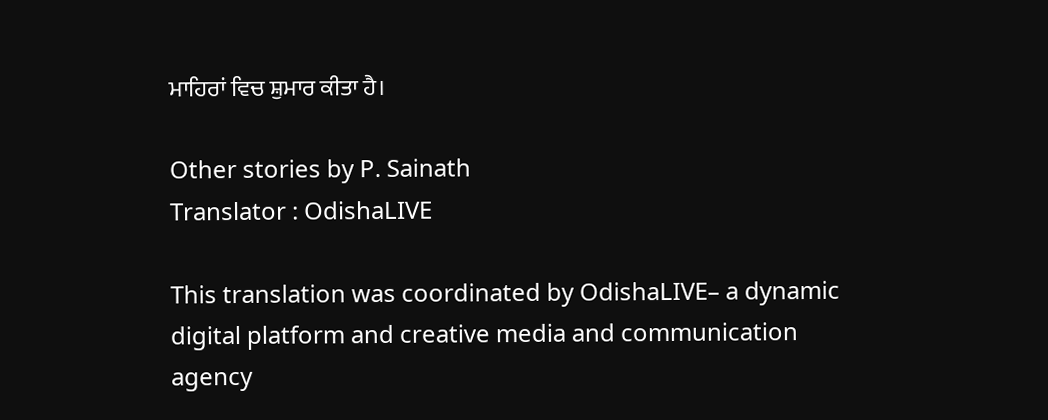ਮਾਹਿਰਾਂ ਵਿਚ ਸ਼ੁਮਾਰ ਕੀਤਾ ਹੈ।

Other stories by P. Sainath
Translator : OdishaLIVE

This translation was coordinated by OdishaLIVE– a dynamic digital platform and creative media and communication agency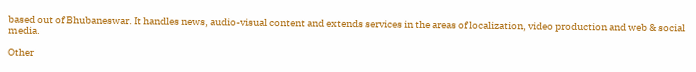based out of Bhubaneswar. It handles news, audio-visual content and extends services in the areas of localization, video production and web & social media.

Other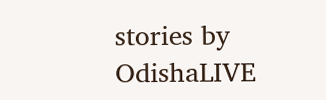stories by OdishaLIVE